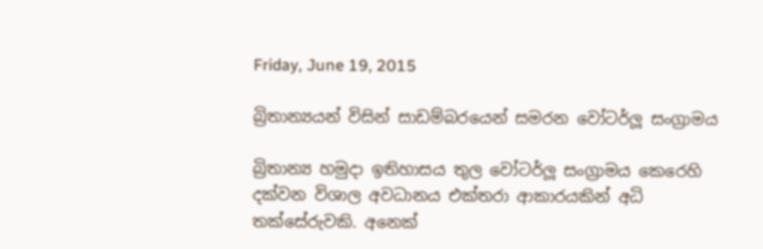Friday, June 19, 2015

බ්‍රිතාන්‍යයන් විසින් සාඩම්බරයෙන් සමරන වෝටර්ලූ සංග්‍රාමය

බ්‍රිතාන්‍ය හමුදා ඉතිහාසය තුල වෝටර්ලූ සංග්‍රාමය කෙරෙහි දක්වන විශාල අවධානය එක්තරා ආකාරයකින් අධි තක්සේරුවකි. අනෙක්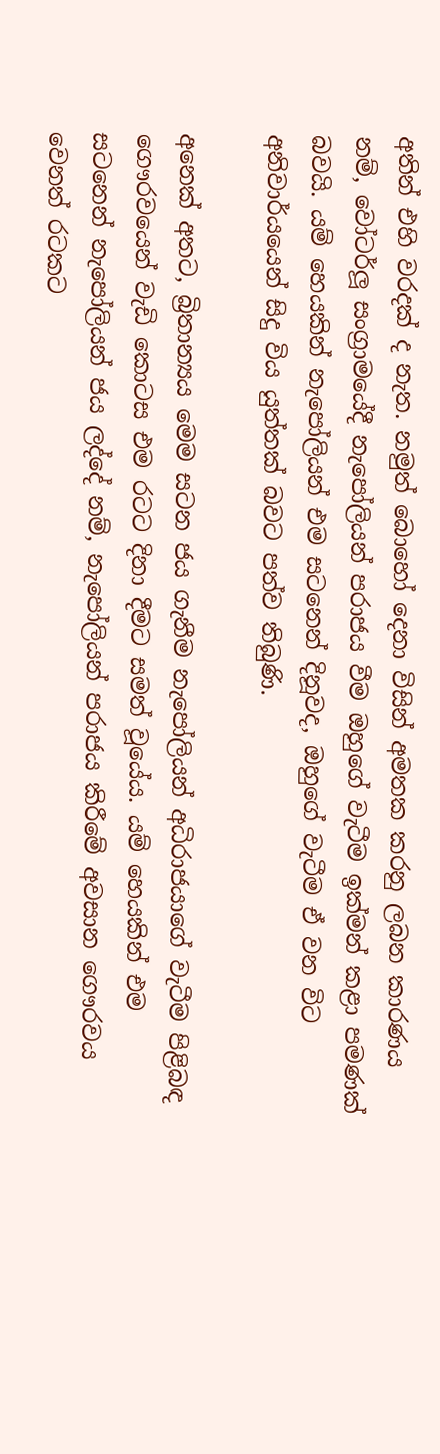අතින් එහි වරදක් ද නැත. නමුත් බොහෝ දෙනා විසින් අමතක කරනු ලබන කාරණය නම්, වෝටර්ලූ සංග්‍රාමයේදී නැපෝලියන් පරාජය වීම ඔහුගේ වැටීම ඉක්මන් කළා පමණක් බවයි. යම් හෙයකින් නැපෝලියන් එම සටනෙන් දිනූවද, ඔහුගේ වැටීම ඒ වන විට අනිවාර්යයෙන් සිදු විය යුත්තක් බවට පත්ව තිබුණි.

අනෙක් අතට, බ්‍රිතාන්‍යය මෙම සටන ජය ගැනීම නැපෝලියන් අධිරාජයාගේ වැටීම පිළිබඳ ගෞරවයෙන් වැඩි කොටස එම රටට දිනා දීමට සමත් වූයේය. යම් හෙයකින් එම සටනෙන් නැපෝලියන් ජය ලද්දේ නම්, නැපෝලියන් පරාජය කිරීමේ අවසාන ගෞරවය වෙනත් රටකට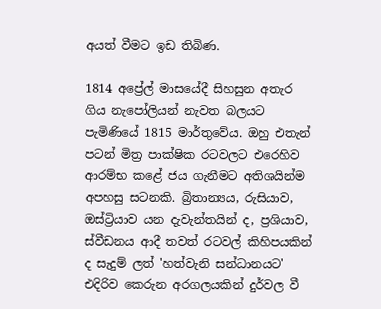අයත් වීමට ඉඩ තිබිණ.

1814 අප්‍රේල් මාසයේදී සිහසුන අතැර ගිය නැපෝලියන් නැවත බලයට පැමිණියේ 1815 මාර්තුවේය. ඔහු එතැන් පටන් මිත්‍ර පාක්ෂික රටවලට එරෙහිව ආරම්භ කළේ ජය ගැනීමට අතිශයින්ම අපහසු සටනකි. බ්‍රිතාන්‍යය, රුසියාව, ඔස්ට්‍රියාව යන දැවැන්තයින් ද, ප්‍රශියාව, ස්වීඩනය ආදී තවත් රටවල් කිහිපයකින් ද සැදුම් ලත් 'හත්වැනි සන්ධානයට' එදිරිව කෙරුන අරගලයකින් දුර්වල වී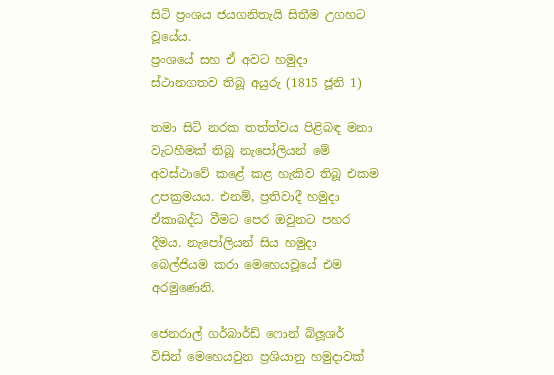සිටි ප්‍රංශය ජයගනිතැයි සිතීම උගහට වූයේය.
ප්‍රංශයේ සහ ඒ අවට හමුදා ස්ථානගතව තිබූ අයුරු (1815 ජූනි 1)

තමා සිටි නරක තත්ත්වය පිළිබඳ මනා වැටහීමක් තිබූ නැපෝලියන් මේ අවස්ථාවේ කළේ කළ හැකිව තිබූ එකම උපක්‍රමයය. එනම්, ප්‍රතිවාදී හමුදා ඒකාබද්ධ වීමට පෙර ඔවුනට පහර දීමය. නැපෝලියන් සිය හමුදා බෙල්ජියම කරා මෙහෙයවූයේ එම අරමුණෙනි.

ජෙනරාල් ගර්බාර්ඩ් ෆොන් බ්ලූශර් විසින් මෙහෙයවුන ප්‍රශියානු හමුදාවක්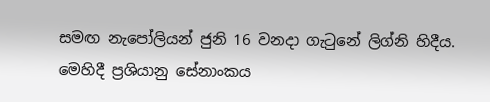සමඟ නැපෝලියන් ජුනි 16 වනදා ගැටුනේ ලිග්නි හිදීය. මෙහිදී ප්‍රශියානු සේනාංකය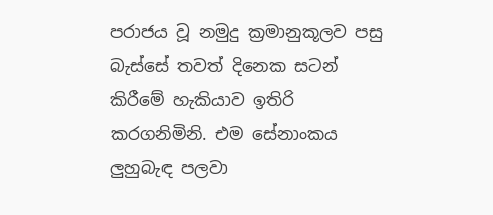පරාජය වූ නමුදු ක්‍රමානුකූලව පසු බැස්සේ තවත් දිනෙක සටන් කිරීමේ හැකියාව ඉතිරි කරගනිමිනි. එම සේනාංකය ලුහුබැඳ පලවා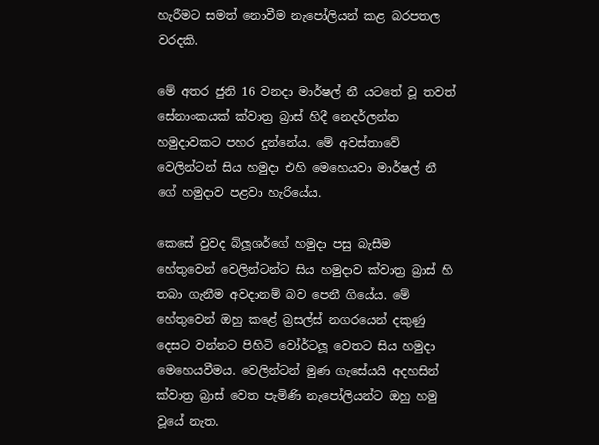හැරීමට සමත් නොවීම නැපෝලියන් කළ බරපතල වරදකි.

මේ අතර ජුනි 16 වනදා මාර්ෂල් නී යටතේ වූ තවත් සේනාංකයක් ක්වාත්‍ර බ්‍රාස් හිදී නෙදර්ලන්ත හමුදාවකට පහර දුන්නේය. මේ අවස්තාවේ වෙලින්ටන් සිය හමුදා එහි මෙහෙයවා මාර්ෂල් නී ගේ හමුදාව පළවා හැරියේය.

කෙසේ වුවද බ්ලූශර්ගේ හමුදා පසු බැසීම හේතුවෙන් වෙලින්ටන්ට සිය හමුදාව ක්වාත්‍ර බ්‍රාස් හි තබා ගැනීම අවදානම් බව පෙනී ගියේය. මේ හේතුවෙන් ඔහු කළේ බ්‍රසල්ස් නගරයෙන් දකුණු දෙසට වන්නට පිහිටි වෝර්ටලූ වෙතට සිය හමුදා මෙහෙයවීමය. වෙලින්ටන් මුණ ගැසේයයි අදහසින් ක්වාත්‍ර බ්‍රාස් වෙත පැමිණි නැපෝලියන්ට ඔහු හමු වූයේ නැත.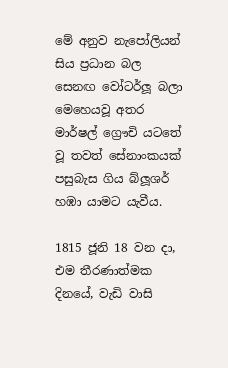මේ අනුව නැපෝලියන් සිය ප්‍රධාන බල සෙනඟ වෝටර්ලූ බලා මෙහෙයවූ අතර මාර්ෂල් ග්‍රෞචි යටතේ වූ තවත් සේනාංකයක් පසුබැස ගිය බ්ලූශර් හඹා යාමට යැවීය.

1815 ජූනි 18 වන දා, එම තීරණාත්මක දිනයේ, වැඩි වාසි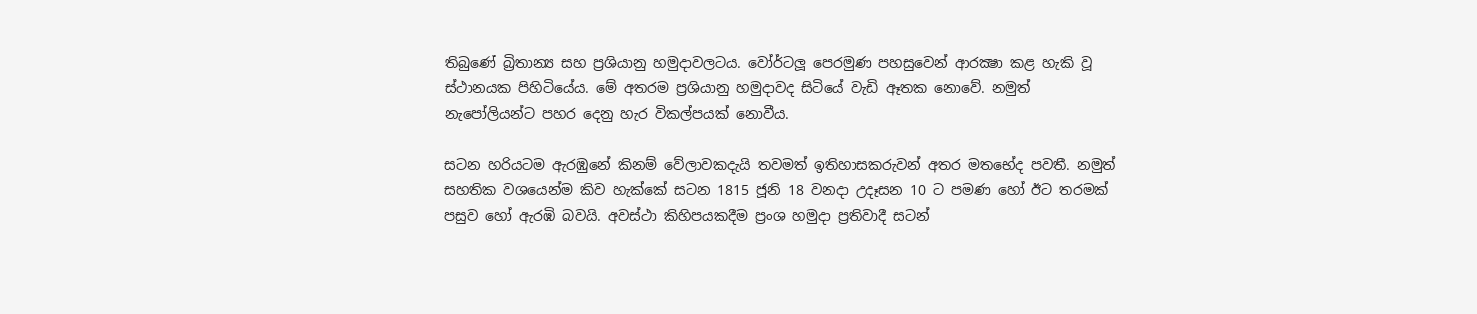තිබුණේ බ්‍රිතාන්‍ය සහ ප්‍රශියානු හමුදාවලටය. වෝර්ටලූ පෙරමුණ පහසුවෙන් ආරක්‍ෂා කළ හැකි වූ ස්ථානයක පිහිටියේය. මේ අතරම ප්‍රශියානු හමුදාවද සිටියේ වැඩි ඈතක නොවේ. නමුත් නැපෝලියන්ට පහර දෙනු හැර විකල්පයක් නොවීය.

සටන හරියටම ඇරඹුනේ කිනම් වේලාවකදැයි තවමත් ඉතිහාසකරුවන් අතර මතභේද පවතී. නමුත් සහතික වශයෙන්ම කිව හැක්කේ සටන 1815 ජූනි 18 වනදා උදෑසන 10 ට පමණ හෝ ඊට තරමක් පසුව හෝ ඇරඹි බවයි. අවස්ථා කිහිපයකදීම ප්‍රංශ හමුදා ප්‍රතිවාදී සටන්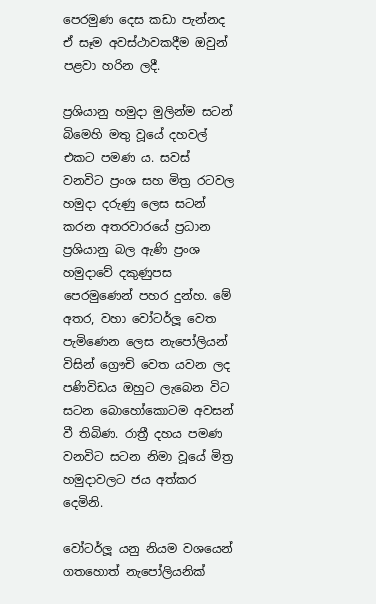පෙරමුණ දෙස කඩා පැන්නද ඒ සෑම අවස්ථාවකදීම ඔවුන් පළවා හරින ලදී.

ප්‍රශියානු හමුදා මුලින්ම සටන් බිමෙහි මතු වූයේ දහවල් එකට පමණ ය. සවස් වනවිට ප්‍රංශ සහ මිත්‍ර රටවල හමුදා දරුණු ලෙස සටන් කරන අතරවාරයේ ප්‍රධාන ප්‍රශියානු බල ඇණි ප්‍රංශ හමුදාවේ දකුණුපස පෙරමුණෙන් පහර දුන්හ. මේ අතර, වහා වෝටර්ලූ වෙත පැමිණෙන ලෙස නැපෝලියන් විසින් ග්‍රෞචි වෙත යවන ලද පණිවිඩය ඔහුට ලැබෙන විට සටන බොහෝකොටම අවසන් වී තිබිණ. රාත්‍රී දහය පමණ වනවිට සටන නිමා වූයේ මිත්‍ර හමුදාවලට ජය අත්කර දෙමිනි.

වෝටර්ලූ යනු නියම වශයෙන් ගතහොත් නැපෝලියනික්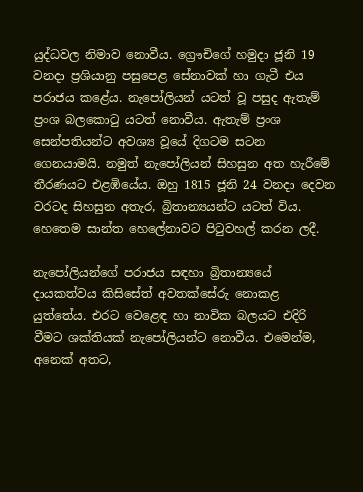යුද්ධවල නිමාව නොවීය. ග්‍රෞචිගේ හමුදා ජූනි 19 වනදා ප්‍රශියානු පසුපෙළ සේනාවක් හා ගැටී එය පරාජය කළේය. නැපෝලියන් යටත් වූ පසුද ඇතැම් ප්‍රංශ බලකොටු යටත් නොවීය. ඇතැම් ප්‍රංශ සෙන්පතියන්ට අවශ්‍ය වූයේ දිගටම සටන ගෙනයාමයි. නමුත් නැපෝලියන් සිහසුන අත හැරීමේ තීරණයට එළඹියේය. ඔහු 1815 ජූනි 24 වනදා දෙවන වරටද සිහසුන අතැර, බ්‍රිතාන්‍යයන්ට යටත් විය. හෙතෙම සාන්ත හෙලේනාවට පිටුවහල් කරන ලදී.

නැපෝලියන්ගේ පරාජය සඳහා බ්‍රිතාන්‍යයේ දායකත්වය කිසිසේත් අවතක්සේරු නොකළ යුත්තේය. එරට වෙළෙඳ හා නාවික බලයට එදිරි වීමට ශක්තියක් නැපෝලියන්ට නොවීය. එමෙන්ම, අනෙක් අතට,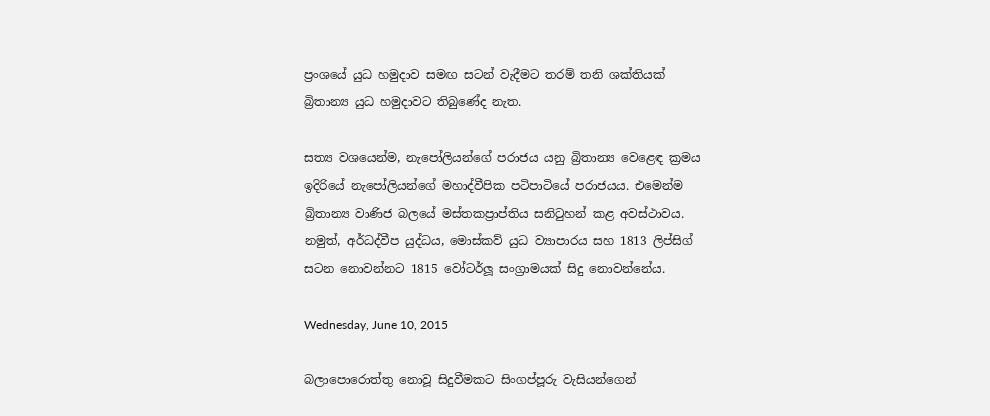ප්‍රංශයේ යුධ හමුදාව සමඟ සටන් වැදීමට තරම් තනි ශක්තියක් බ්‍රිතාන්‍ය යුධ හමුදාවට තිබුණේද නැත.

සත්‍ය වශයෙන්ම, නැපෝලියන්ගේ පරාජය යනු බ්‍රිතාන්‍ය වෙළෙඳ ක්‍රමය ඉදිරියේ නැපෝලියන්ගේ මහාද්වීපික පටිපාටියේ පරාජයය. එමෙන්ම බ්‍රිතාන්‍ය වාණිජ බලයේ මස්තකප්‍රාප්තිය සනිටුහන් කළ අවස්ථාවය. නමුත්, අර්ධද්වීප යුද්ධය, මොස්කව් යුධ ව්‍යාපාරය සහ 1813 ලිප්සිග් සටන නොවන්නට 1815 වෝටර්ලූ සංග්‍රාමයක් සිදු නොවන්නේය.

Wednesday, June 10, 2015

බලාපොරොත්තු නොවූ සිදුවීමකට සිංගප්පූරු වැසියන්ගෙන්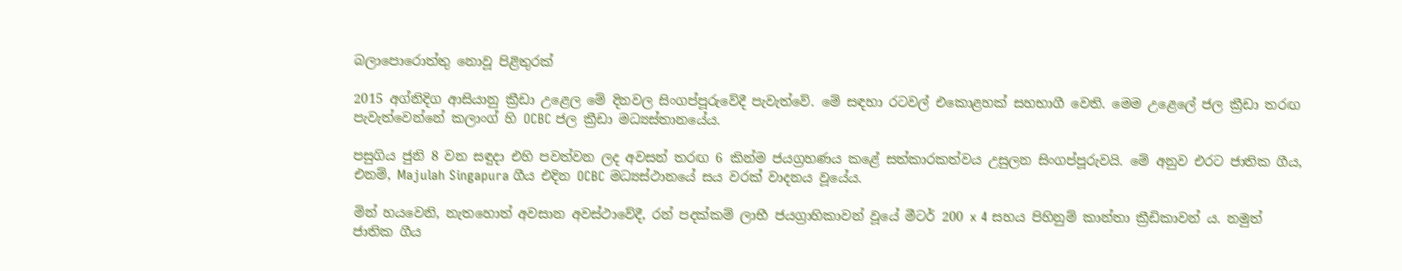බලාපොරොත්තු නොවූ පිළිතුරක්

2015 අග්නිදිග ආසියානු ක්‍රීඩා උළෙල මේ දිනවල සිංගප්පූරුවේදී පැවැත්වේ. මේ සඳහා රටවල් එකොළහක් සහභාගී වෙති. මෙම උළෙලේ ජල ක්‍රීඩා තරඟ පැවැත්වෙන්නේ කලාංග් හි OCBC ජල ක්‍රීඩා මධ්‍යස්තානයේය.

පසුගිය ජුනි 8 වන සඳුදා එහි පවත්වන ලද අවසන් තරඟ 6 කින්ම ජයග්‍රහණය කළේ සත්කාරකත්වය උසුලන සිංගප්පූරුවයි. මේ අනුව එරට ජාතික ගීය, එනම්, Majulah Singapura ගීය එදින OCBC මධ්‍යස්ථානයේ සය වරක් වාදනය වූයේය.

මින් හයවෙනි, නැතහොත් අවසාන අවස්ථාවේදී, රන් පදක්කම් ලාභී ජයග්‍රාහිකාවන් වූයේ මීටර් 200 x 4 සහය පිහිනුම් කාන්තා ක්‍රීඩිකාවන් ය. නමුත් ජාතික ගීය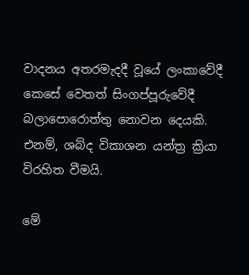වාදනය අතරමැදදී වූයේ ලංකාවේදී කෙසේ වෙතත් සිංගප්පූරුවේදී බලාපොරොත්තු නොවන දෙයකි. එනම්, ශබ්ද විකාශන යන්ත්‍ර ක්‍රියා විරහිත වීමයි.

මේ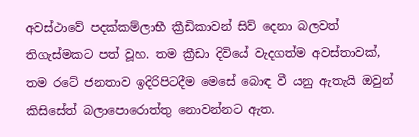අවස්ථාවේ පදක්කම්ලාභී ක්‍රීඩිකාවන් සිව් දෙනා බලවත් තිගැස්මකට පත් වූහ. තම ක්‍රීඩා දිවියේ වැදගත්ම අවස්තාවක්, තම රටේ ජනතාව ඉදිරිපිටදීම මෙසේ බොඳ වී යනු ඇතැයි ඔවුන් කිසිසේත් බලාපොරොත්තු නොවන්නට ඇත.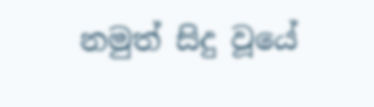නමුත් සිදු වූයේ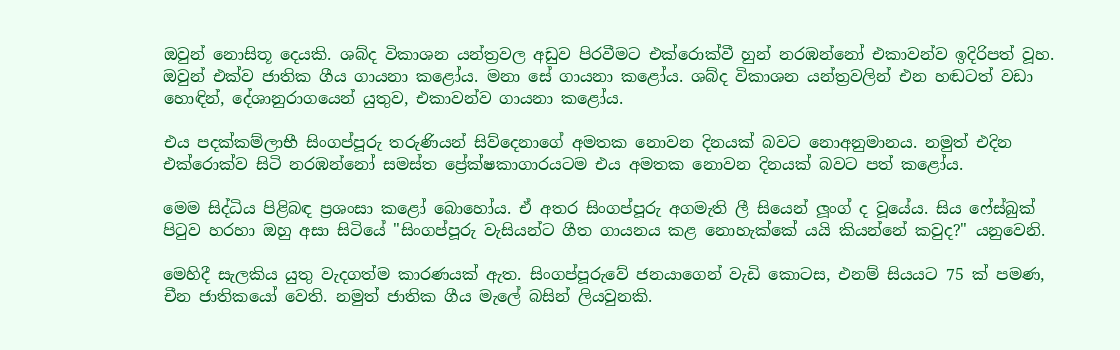ඔවුන් නොසිතූ දෙයකි. ශබ්ද විකාශන යන්ත්‍රවල අඩුව පිරවීමට එක්රොක්වී හුන් නරඹන්නෝ එකාවන්ව ඉදිරිපත් වූහ. ඔවුන් එක්ව ජාතික ගීය ගායනා කළෝය. මනා සේ ගායනා කළෝය. ශබ්ද විකාශන යන්ත්‍රවලින් එන හඬටත් වඩා හොඳින්, දේශානුරාගයෙන් යුතුව, එකාවන්ව ගායනා කළෝය.

එය පදක්කම්ලාභී සිංගප්පූරු තරුණියන් සිව්දෙනාගේ අමතක නොවන දිනයක් බවට නොඅනුමානය. නමුත් එදින එක්රොක්ව සිටි නරඹන්නෝ සමස්ත ප්‍රේක්ෂකාගාරයටම එය අමතක නොවන දිනයක් බවට පත් කළෝය.

මෙම සිද්ධිය පිළිබඳ ප්‍රශංසා කළෝ බොහෝය. ඒ අතර සිංගප්පූරු අගමැති ලී සියෙන් ලූංග් ද වූයේය. සිය ෆේස්බුක් පිටුව හරහා ඔහු අසා සිටියේ "සිංගප්පූරු වැසියන්ට ගීත ගායනය කළ නොහැක්කේ යයි කියන්නේ කවුද?" යනුවෙනි.

මෙහිදී සැලකිය යුතු වැදගත්ම කාරණයක් ඇත. සිංගප්පූරුවේ ජනයාගෙන් වැඩි කොටස, එනම් සියයට 75 ක් පමණ, චීන ජාතිකයෝ වෙති. නමුත් ජාතික ගීය මැලේ බසින් ලියවුනකි.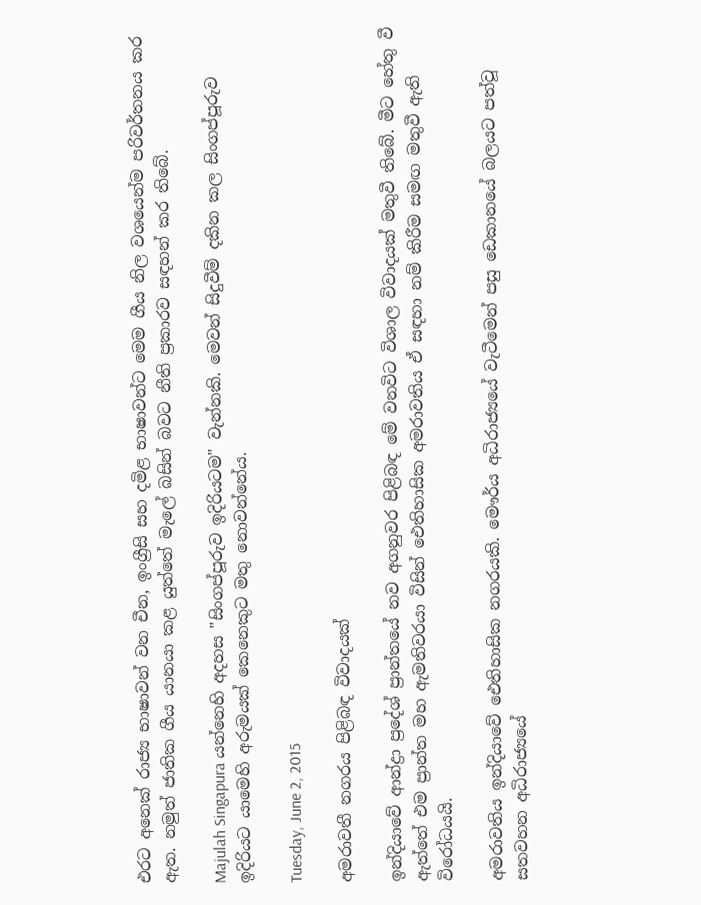එරට අනෙක් රාජ්‍ය භාෂාවන් වන චීන, ඉංග්‍රීසි සහ දමිළ භාෂාවන්ට මෙම ගීය නිල වශයෙන්ම පරිවර්තනය කර ඇත. නමුත් ජාතික ගීය යානයා කළ යුත්තේ මැලේ බසින් බවට නීති ප්‍රකාරව සඳහන් කර තිබේ.

Majulah Singapura යන්නෙහි අදහස "සිංගප්පූරුව ඉදිරියටම" වැන්නකි. මෙවන් සිදුවීම් දකින කල සිංගප්පූරුව ඉදිරියට යාමෙහි අරුමයක් කෙනෙකුට මතු නොවන්නේය.

Tuesday, June 2, 2015

අමරාවතී නගරය පිළිබඳ විවාදයක්

ඉන්දියාවේ ආන්ද්‍රා ප්‍රදේශ් ප්‍රාන්තයේ නව අගනුවර පිළිබඳ මේ වනවිට විශාල විවාදයක් මතුවී තිබේ. මීට හේතු වී ඇත්තේ එම ප්‍රාන්ත මහ ඇමතිවරයා විසින් ඓතිහාසික අමරාවතිය ඒ සඳහා නම් කිරීම සමඟ මතුවී ඇති විරෝධයයි.

අමරාවතිය ඉන්දියාවේ ඓතිහාසික නගරයකි. මෞර්ය අධිරාජ්‍යයේ වැටීමෙන් පසු ඩෙකානයේ බලයට පත්වූ සතවහන අධිරාජ්‍යයේ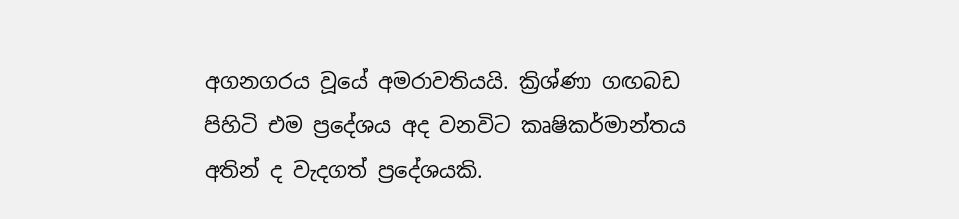අගනගරය වූයේ අමරාවතියයි. ක්‍රිශ්ණා ගඟබඩ පිහිටි එම ප්‍රදේශය අද වනවිට කෘෂිකර්මාන්තය අතින් ද වැදගත් ප්‍රදේශයකි.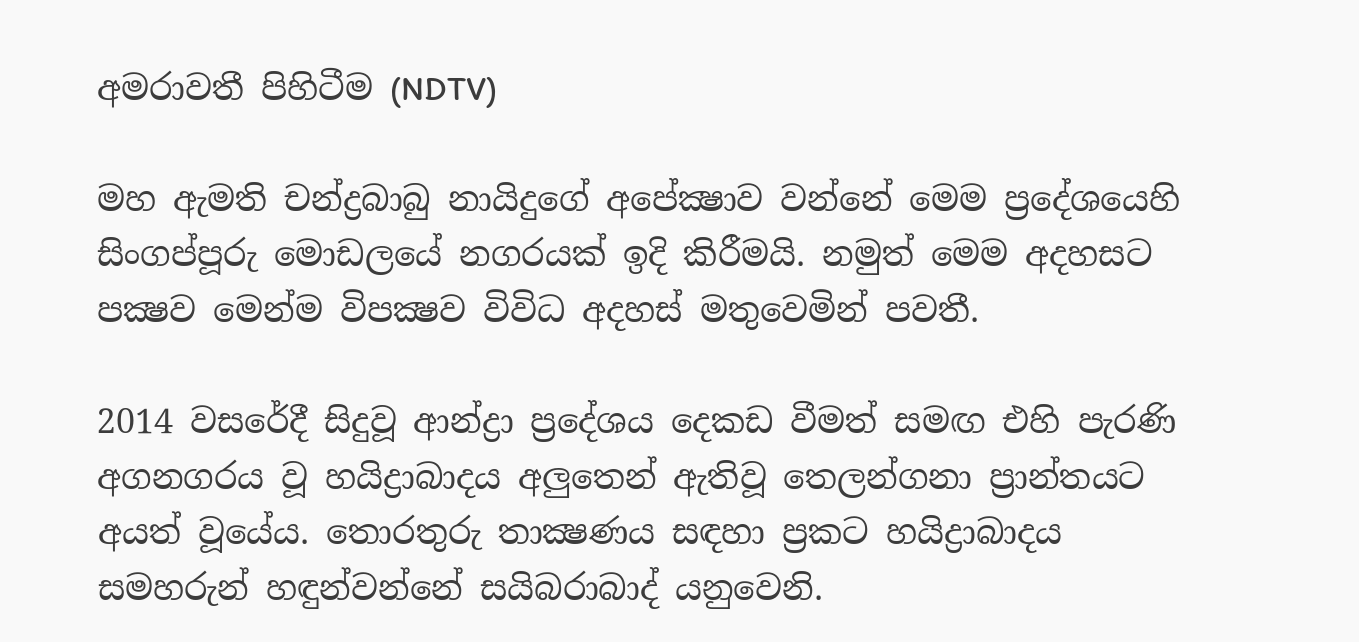අමරාවතී පිහිටීම (NDTV)

මහ ඇමති චන්ද්‍රබාබු නායිදුගේ අපේක්‍ෂාව වන්නේ මෙම ප්‍රදේශයෙහි සිංගප්පූරු මොඩලයේ නගරයක් ඉදි කිරීමයි. නමුත් මෙම අදහසට පක්‍ෂව මෙන්ම විපක්‍ෂව විවිධ අදහස් මතුවෙමින් පවතී.

2014 වසරේදී සිදුවූ ආන්ද්‍රා ප්‍රදේශය දෙකඩ වීමත් සමඟ එහි පැරණි අගනගරය වූ හයිද්‍රාබාදය අලුතෙන් ඇතිවූ තෙලන්ගනා ප්‍රාන්තයට අයත් වූයේය. තොරතුරු තාක්‍ෂණය සඳහා ප්‍රකට හයිද්‍රාබාදය සමහරුන් හඳුන්වන්නේ සයිබරාබාද් යනුවෙනි.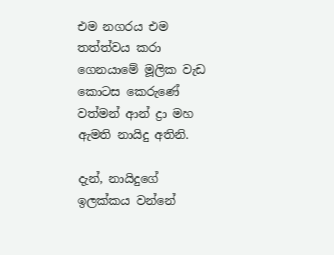එම නගරය එම තත්ත්වය කරා ගෙනයාමේ මූලික වැඩ කොටස කෙරුණේ වත්මන් ආන් ද්‍රා මහ ඇමති නායිදු අතිනි.

දැන්, නායිදුගේ ඉලක්කය වන්නේ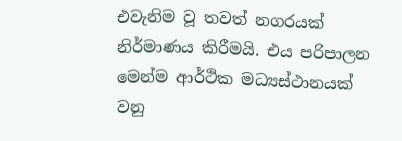එවැනිම වූ තවත් නගරයක් නිර්මාණය කිරීමයි. එය පරිපාලන මෙන්ම ආර්ථික මධ්‍යස්ථානයක් වනු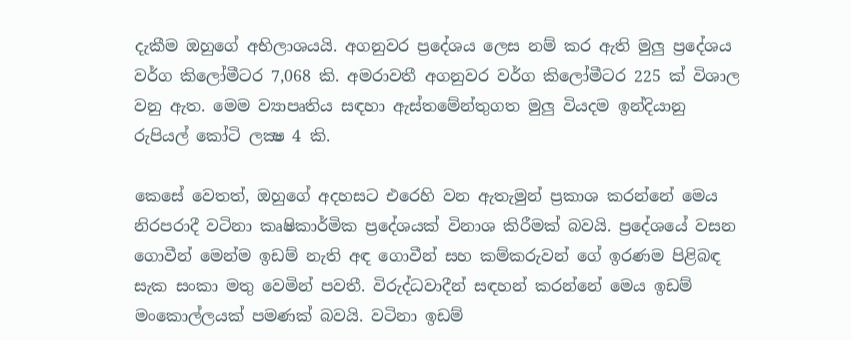දැකීම ඔහුගේ අභිලාශයයි. අගනුවර ප්‍රදේශය ලෙස නම් කර ඇති මුලු ප්‍රදේශය වර්ග කිලෝමීටර 7,068 කි. අමරාවතී අගනුවර වර්ග කිලෝමීටර 225 ක් විශාල වනු ඇත. මෙම ව්‍යාපෘතිය සඳහා ඇස්තමේන්තුගත මුලු වියදම ඉන්දියානු රුපියල් කෝටි ලක්‍ෂ 4 කි.

කෙසේ වෙතත්, ඔහුගේ අදහසට එරෙහි වන ඇතැමුන් ප්‍රකාශ කරන්නේ මෙය නිරපරාදී වටිනා කෘෂිකාර්මික ප්‍රදේශයක් විනාශ කිරීමක් බවයි. ප්‍රදේශයේ වසන ගොවීන් මෙන්ම ඉඩම් නැති අඳ ගොවීන් සහ කම්කරුවන් ගේ ඉරණම පිළිබඳ සැක සංකා මතු වෙමින් පවතී. විරුද්ධවාදීන් සඳහන් කරන්නේ මෙය ඉඩම් මංකොල්ලයක් පමණක් බවයි. වටිනා ඉඩම්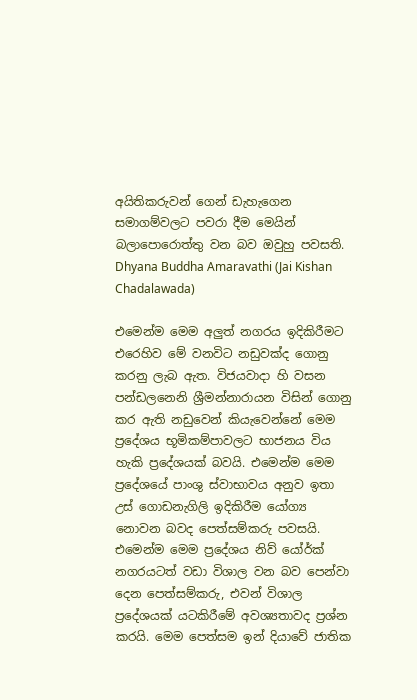අයිතිකරුවන් ගෙන් ඩැහැගෙන සමාගම්වලට පවරා දීම මෙයින් බලාපොරොත්තු වන බව ඔවුහු පවසති.
Dhyana Buddha Amaravathi (Jai Kishan Chadalawada)

එමෙන්ම මෙම අලුත් නගරය ඉදිකිරීමට එරෙහිව මේ වනවිට නඩුවක්ද ගොනු කරනු ලැබ ඇත. විජයවාදා හි වසන පන්ඩලනෙනි ශ්‍රීමන්නාරායන විසින් ගොනු කර ඇති නඩුවෙන් කියැවෙන්නේ මෙම ප්‍රදේශය භූමිකම්පාවලට භාජනය විය හැකි ප්‍රදේශයක් බවයි. එමෙන්ම මෙම ප්‍රදේශයේ පාංශු ස්වාභාවය අනුව ඉතා උස් ගොඩනැගිලි ඉදිකිරීම යෝග්‍ය නොවන බවද පෙත්සම්කරු පවසයි. එමෙන්ම මෙම ප්‍රදේශය නිව්‍ යෝර්ක් නගරයටත් වඩා විශාල වන බව පෙන්වා දෙන පෙත්සම්කරු, එවන් විශාල ප්‍රදේශයක් යටකිරීමේ අවශ්‍යතාවද ප්‍රශ්න කරයි. මෙම පෙත්සම ඉන් දියාවේ ජාතික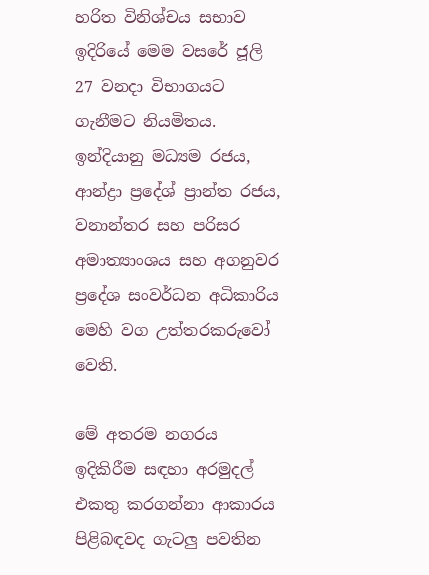හරිත විනිශ්චය සභාව ඉදිරියේ මෙම වසරේ ජූලි 27 වනදා විභාගයට ගැනීමට නියමිතය. ඉන්දියානු මධ්‍යම රජය, ආන්ද්‍රා ප්‍රදේශ් ප්‍රාන්ත රජය, වනාන්තර සහ පරිසර අමාත්‍යාංශය සහ අගනුවර ප්‍රදේශ සංවර්ධන අධිකාරිය මෙහි වග උත්තරකරුවෝ වෙති.

මේ අතරම නගරය ඉදිකිරීම සඳහා අරමුදල් එකතු කරගන්නා ආකාරය පිළිබඳවද ගැටලු පවතින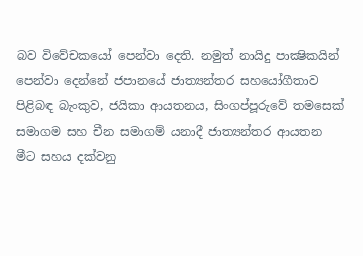බව විවේචකයෝ පෙන්වා දෙති. නමුත් නායිදු පාක්‍ෂිකයින් පෙන්වා දෙන්නේ ජපානයේ ජාත්‍යන්තර සහයෝගීතාව පිළිබඳ බැංකුව, ජයිකා ආයතනය, සිංගප්පූරුවේ තමසෙක් සමාගම සහ චීන සමාගම් යනාදී ජාත්‍යන්තර ආයතන මීට සහය දක්වනු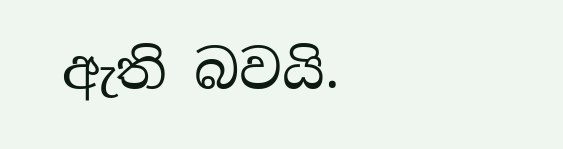ඇති බවයි.